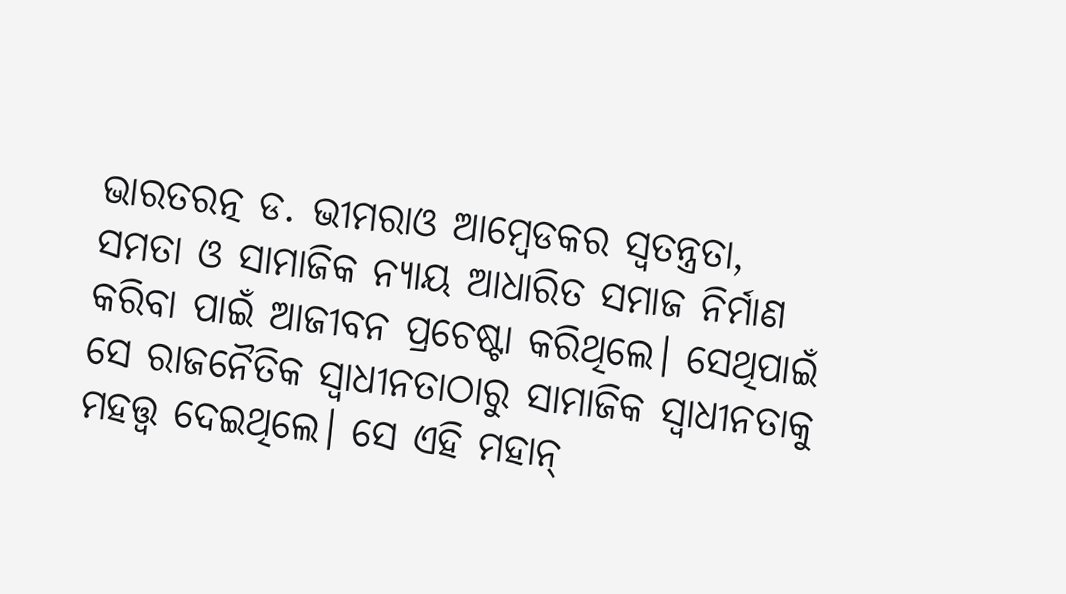ଭାରତରତ୍ନ ଡ. ଭୀମରାଓ ଆମ୍ବେଡକର ସ୍ବତନ୍ତ୍ରତା, ସମତା ଓ ସାମାଜିକ ନ୍ୟାୟ ଆଧାରିତ ସମାଜ ନିର୍ମାଣ କରିବା ପାଇଁ ଆଜୀବନ ପ୍ରଚେଷ୍ଟା କରିଥିଲେ। ସେଥିପାଇଁ ସେ ରାଜନୈତିକ ସ୍ବାଧୀନତାଠାରୁ ସାମାଜିକ ସ୍ବାଧୀନତାକୁ ମହତ୍ତ୍ୱ ଦେଇଥିଲେ। ସେ ଏହି ମହାନ୍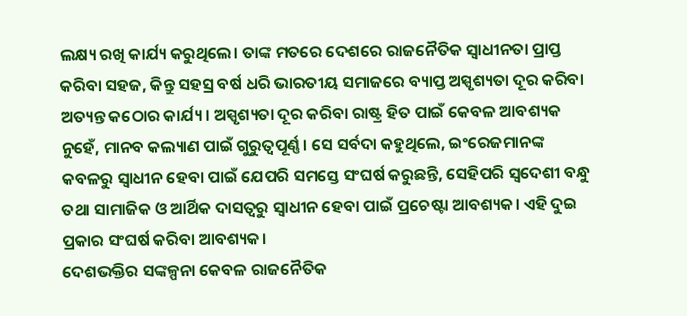ଲକ୍ଷ୍ୟ ରଖି କାର୍ଯ୍ୟ କରୁଥିଲେ। ତାଙ୍କ ମତରେ ଦେଶରେ ରାଜନୈତିକ ସ୍ବାଧୀନତା ପ୍ରାପ୍ତ କରିବା ସହଜ, କିନ୍ତୁ ସହସ୍ର ବର୍ଷ ଧରି ଭାରତୀୟ ସମାଜରେ ବ୍ୟାପ୍ତ ଅସ୍ପୃଶ୍ୟତା ଦୂର କରିବା ଅତ୍ୟନ୍ତ କଠୋର କାର୍ଯ୍ୟ। ଅସ୍ପୃଶ୍ୟତା ଦୂର କରିବା ରାଷ୍ଟ୍ର ହିତ ପାଇଁ କେବଳ ଆବଶ୍ୟକ ନୁହେଁ, ମାନବ କଲ୍ୟାଣ ପାଇଁ ଗୁରୁତ୍ୱପୂର୍ଣ୍ଣ। ସେ ସର୍ବଦା କହୁଥିଲେ, ଇଂରେଜମାନଙ୍କ କବଳରୁ ସ୍ବାଧୀନ ହେବା ପାଇଁ ଯେପରି ସମସ୍ତେ ସଂଘର୍ଷ କରୁଛନ୍ତି, ସେହିପରି ସ୍ବଦେଶୀ ବନ୍ଧୁ ତଥା ସାମାଜିକ ଓ ଆର୍ଥିକ ଦାସତ୍ୱରୁ ସ୍ବାଧୀନ ହେବା ପାଇଁ ପ୍ରଚେଷ୍ଟା ଆବଶ୍ୟକ। ଏହି ଦୁଇ ପ୍ରକାର ସଂଘର୍ଷ କରିବା ଆବଶ୍ୟକ।
ଦେଶଭକ୍ତିର ସଙ୍କଳ୍ପନା କେବଳ ରାଜନୈତିକ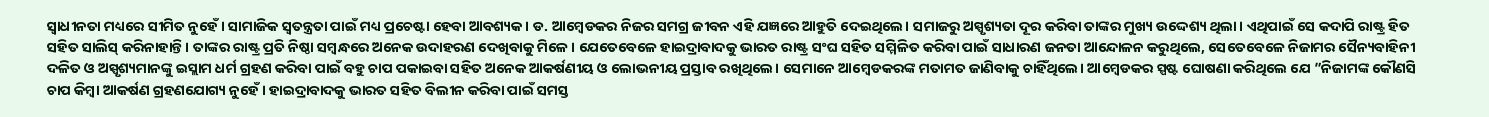ସ୍ବାଧୀନତା ମଧ୍ୟରେ ସୀମିତ ନୁହେଁ। ସାମାଜିକ ସ୍ବତନ୍ତ୍ରତା ପାଇଁ ମଧ୍ୟ ପ୍ରଚେଷ୍ଟା ହେବା ଆବଶ୍ୟକ। ଡ. ଆମ୍ବେଡକର ନିଜର ସମଗ୍ର ଜୀବନ ଏହି ଯଜ୍ଞରେ ଆହୁତି ଦେଇଥିଲେ। ସମାଜରୁ ଅସ୍ପୃଶ୍ୟତା ଦୂର କରିବା ତାଙ୍କର ମୁଖ୍ୟ ଉଦ୍ଦେଶ୍ୟ ଥିଲା। ଏଥିପାଇଁ ସେ କଦାପି ରାଷ୍ଟ୍ର ହିତ ସହିତ ସାଲିସ୍ କରିନାହାନ୍ତି। ତାଙ୍କର ରାଷ୍ଟ୍ର ପ୍ରତି ନିଷ୍ଠା ସମ୍ବନ୍ଧରେ ଅନେକ ଉଦାହରଣ ଦେଖିବାକୁ ମିଳେ। ଯେତେବେଳେ ହାଇଦ୍ରାବାଦକୁ ଭାରତ ରାଷ୍ଟ୍ର ସଂଘ ସହିତ ସମ୍ମିଳିତ କରିବା ପାଇଁ ସାଧାରଣ ଜନତା ଆନ୍ଦୋଳନ କରୁଥିଲେ, ସେତେବେଳେ ନିଜାମର ସୈନ୍ୟବାହିନୀ ଦଳିତ ଓ ଅସ୍ପୃଶ୍ୟମାନଙ୍କୁ ଇସ୍ଲାମ ଧର୍ମ ଗ୍ରହଣ କରିବା ପାଇଁ ବହୁ ଚାପ ପକାଇବା ସହିତ ଅନେକ ଆକର୍ଷଣୀୟ ଓ ଲୋଭନୀୟ ପ୍ରସ୍ତାବ ରଖିଥିଲେ। ସେମାନେ ଆମ୍ବେଡକରଙ୍କ ମତାମତ ଜାଣିବାକୁ ଚାହିଁଥିଲେ। ଆମ୍ବେଡକର ସ୍ପଷ୍ଟ ଘୋଷଣା କରିଥିଲେ ଯେ ”ନିଜାମଙ୍କ କୌଣସି ଚାପ କିମ୍ବା ଆକର୍ଷଣ ଗ୍ରହଣଯୋଗ୍ୟ ନୁହେଁ। ହାଇଦ୍ରାବାଦକୁ ଭାରତ ସହିତ ବିଲୀନ କରିବା ପାଇଁ ସମସ୍ତ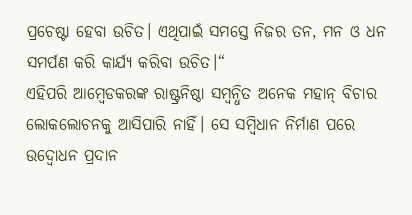ପ୍ରଚେଷ୍ଟା ହେବା ଉଚିତ। ଏଥିପାଇଁ ସମସ୍ତେ ନିଜର ତନ, ମନ ଓ ଧନ ସମର୍ପଣ କରି କାର୍ଯ୍ୟ କରିବା ଉଚିତ।“
ଏହିପରି ଆମ୍ବେଡକରଙ୍କ ରାଷ୍ଟ୍ରନିଷ୍ଠା ସମ୍ବନ୍ଧିତ ଅନେକ ମହାନ୍ ବିଚାର ଲୋକଲୋଚନକୁ ଆସିପାରି ନାହିଁ। ସେ ସମ୍ବିଧାନ ନିର୍ମାଣ ପରେ ଉଦ୍ବୋଧନ ପ୍ରଦାନ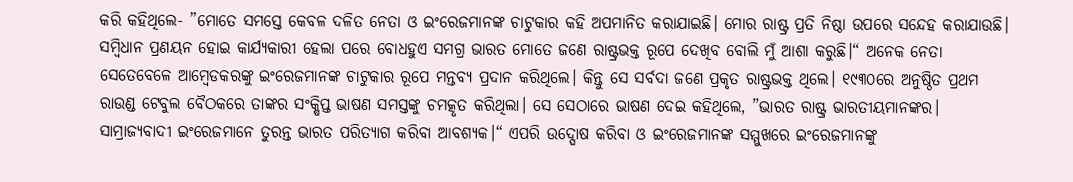କରି କହିଥିଲେ- ”ମୋତେ ସମସ୍ତେ କେବଳ ଦଳିତ ନେତା ଓ ଇଂରେଜମାନଙ୍କ ଚାଟୁକାର କହି ଅପମାନିତ କରାଯାଇଛି। ମୋର ରାଷ୍ଟ୍ର ପ୍ରତି ନିଷ୍ଠା ଉପରେ ସନ୍ଦେହ କରାଯାଉଛି। ସମ୍ବିଧାନ ପ୍ରଣୟନ ହୋଇ କାର୍ଯ୍ୟକାରୀ ହେଲା ପରେ ବୋଧହୁଏ ସମଗ୍ର ଭାରତ ମୋତେ ଜଣେ ରାଷ୍ଟ୍ରଭକ୍ତ ରୂପେ ଦେଖିବ ବୋଲି ମୁଁ ଆଶା କରୁଛି।“ ଅନେକ ନେତା ସେତେବେଳେ ଆମ୍ବେଡକରଙ୍କୁ ଇଂରେଜମାନଙ୍କ ଚାଟୁକାର ରୂପେ ମନ୍ତବ୍ୟ ପ୍ରଦାନ କରିଥିଲେ। କିନ୍ତୁ ସେ ସର୍ବଦା ଜଣେ ପ୍ରକୃତ ରାଷ୍ଟ୍ରଭକ୍ତ ଥିଲେ। ୧୯୩୦ରେ ଅନୁଷ୍ଠିତ ପ୍ରଥମ ରାଉଣ୍ଡ ଟେବୁଲ ବୈଠକରେ ତାଙ୍କର ସଂକ୍ଷିପ୍ତ ଭାଷଣ ସମସ୍ତଙ୍କୁ ଚମତ୍କୃତ କରିଥିଲା। ସେ ସେଠାରେ ଭାଷଣ ଦେଇ କହିଥିଲେ, ”ଭାରତ ରାଷ୍ଟ୍ର ଭାରତୀୟମାନଙ୍କର। ସାମ୍ରାଜ୍ୟବାଦୀ ଇଂରେଜମାନେ ତୁରନ୍ତ ଭାରତ ପରିତ୍ୟାଗ କରିବା ଆବଶ୍ୟକ।“ ଏପରି ଉଦ୍ଘୋଷ କରିବା ଓ ଇଂରେଜମାନଙ୍କ ସମ୍ମୁଖରେ ଇଂରେଜମାନଙ୍କୁ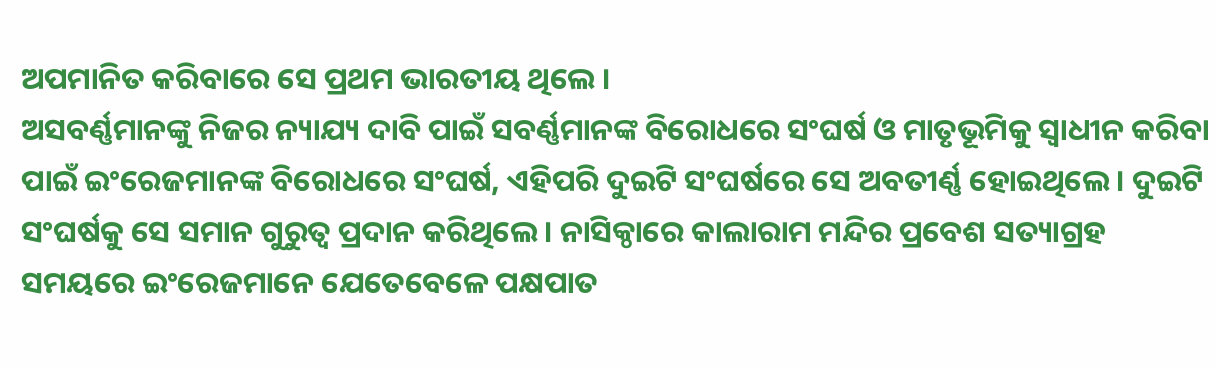ଅପମାନିତ କରିବାରେ ସେ ପ୍ରଥମ ଭାରତୀୟ ଥିଲେ ।
ଅସବର୍ଣ୍ଣମାନଙ୍କୁ ନିଜର ନ୍ୟାଯ୍ୟ ଦାବି ପାଇଁ ସବର୍ଣ୍ଣମାନଙ୍କ ବିରୋଧରେ ସଂଘର୍ଷ ଓ ମାତୃଭୂମିକୁ ସ୍ବାଧୀନ କରିବା ପାଇଁ ଇଂରେଜମାନଙ୍କ ବିରୋଧରେ ସଂଘର୍ଷ, ଏହିପରି ଦୁଇଟି ସଂଘର୍ଷରେ ସେ ଅବତୀର୍ଣ୍ଣ ହୋଇଥିଲେ। ଦୁଇଟି ସଂଘର୍ଷକୁ ସେ ସମାନ ଗୁରୁତ୍ୱ ପ୍ରଦାନ କରିଥିଲେ। ନାସିକ୍ଠାରେ କାଲାରାମ ମନ୍ଦିର ପ୍ରବେଶ ସତ୍ୟାଗ୍ରହ ସମୟରେ ଇଂରେଜମାନେ ଯେତେବେଳେ ପକ୍ଷପାତ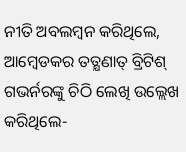ନୀତି ଅବଲମ୍ବନ କରିଥିଲେ, ଆମ୍ବେଡକର ତତ୍କ୍ଷଣାତ୍ ବ୍ରିଟିଶ୍ ଗଭର୍ନରଙ୍କୁ ଚିଠି ଲେଖି ଉଲ୍ଲେଖ କରିଥିଲେ-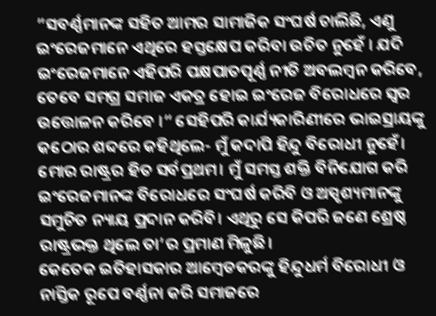”ସବର୍ଣ୍ଣମାନଙ୍କ ସହିତ ଆମର ସାମାଜିକ ସଂଘର୍ଷ ଚାଲିଛି, ଏଣୁ ଇଂରେଜମାନେ ଏଥିରେ ହସ୍ତକ୍ଷେପ କରିବା ଉଚିତ ନୁହେଁ । ଯଦି ଇଂରେଜମାନେ ଏହିପରି ପକ୍ଷପାତପୂର୍ଣ୍ଣ ନୀତି ଅବଲମ୍ବନ କରିବେ, ତେବେ ସମଗ୍ର ସମାଜ ଏକତ୍ର ହୋଇ ଇଂରେଜ ବିରୋଧରେ ସ୍ବର ଉତ୍ତୋଳନ କରିବେ ।“ ସେହିପରି କାର୍ଯ୍ୟକାରିଣୀରେ ଭାଇସ୍ରାୟଙ୍କୁ କଠୋର ଶବ୍ଦରେ କହିଥିଲେ- ମୁଁ କଦାପି ହିନ୍ଦୁ ବିରୋଧୀ ନୁହେଁ। ମୋର ରାଷ୍ଟ୍ରର ହିତ ସର୍ବପ୍ରଥମ। ମୁଁ ସମସ୍ତ ଶକ୍ତି ବିନିଯୋଗ କରି ଇଂରେଜମାନଙ୍କ ବିରୋଧରେ ସଂଘର୍ଷ କରିବି ଓ ଅସ୍ପୃଶ୍ୟମାନଙ୍କୁ ସମୁଚିତ ନ୍ୟାୟ ପ୍ରଦାନ କରିବି। ଏଥିରୁ ସେ କିପରି ଜଣେ ଶ୍ରେଷ୍ଠ ରାଷ୍ଟ୍ରଭକ୍ତ ଥିଲେ ତା’ର ପ୍ରମାଣ ମିଳୁଛି।
କେତେକ ଇତିହାସକାର ଆମ୍ବେଡକରଙ୍କୁ ହିନ୍ଦୁଧର୍ମ ବିରୋଧୀ ଓ ନାସ୍ତିକ ରୂପେ ବର୍ଣ୍ଣନା କରି ସମାଜରେ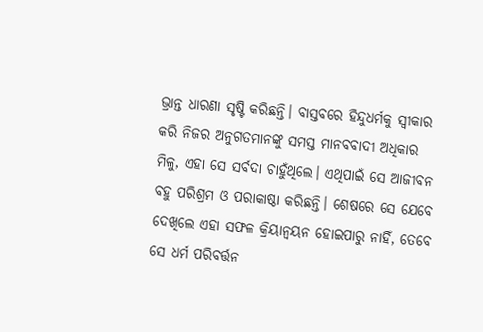ଭ୍ରାନ୍ତ ଧାରଣା ସୃଷ୍ଟି କରିଛନ୍ତି। ବାସ୍ତବରେ ହିନ୍ଦୁଧର୍ମକୁ ସ୍ବୀକାର କରି ନିଜର ଅନୁଗତମାନଙ୍କୁ ସମସ୍ତ ମାନବବାଦୀ ଅଧିକାର ମିଳୁ, ଏହା ସେ ସର୍ବଦା ଚାହୁଁଥିଲେ। ଏଥିପାଇଁ ସେ ଆଜୀବନ ବହୁ ପରିଶ୍ରମ ଓ ପରାକାଷ୍ଠା କରିଛନ୍ତି। ଶେଷରେ ସେ ଯେବେ ଦେଖିଲେ ଏହା ସଫଳ କ୍ରିୟାନ୍ବୟନ ହୋଇପାରୁ ନାହିଁ, ତେବେ ସେ ଧର୍ମ ପରିବର୍ତ୍ତନ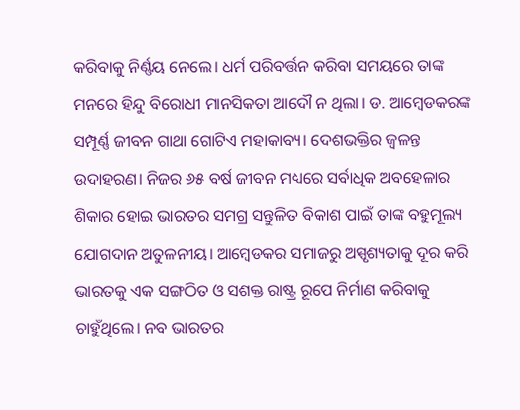କରିବାକୁ ନିର୍ଣ୍ଣୟ ନେଲେ। ଧର୍ମ ପରିବର୍ତ୍ତନ କରିବା ସମୟରେ ତାଙ୍କ ମନରେ ହିନ୍ଦୁ ବିରୋଧୀ ମାନସିକତା ଆଦୌ ନ ଥିଲା। ଡ. ଆମ୍ବେଡକରଙ୍କ ସମ୍ପୂର୍ଣ୍ଣ ଜୀବନ ଗାଥା ଗୋଟିଏ ମହାକାବ୍ୟ। ଦେଶଭକ୍ତିର ଜ୍ୱଳନ୍ତ ଉଦାହରଣ। ନିଜର ୬୫ ବର୍ଷ ଜୀବନ ମଧ୍ୟରେ ସର୍ବାଧିକ ଅବହେଳାର ଶିକାର ହୋଇ ଭାରତର ସମଗ୍ର ସନ୍ତୁଳିତ ବିକାଶ ପାଇଁ ତାଙ୍କ ବହୁମୂଲ୍ୟ ଯୋଗଦାନ ଅତୁଳନୀୟ। ଆମ୍ବେଡକର ସମାଜରୁ ଅସ୍ପୃଶ୍ୟତାକୁ ଦୂର କରି ଭାରତକୁ ଏକ ସଙ୍ଗଠିତ ଓ ସଶକ୍ତ ରାଷ୍ଟ୍ର ରୂପେ ନିର୍ମାଣ କରିବାକୁ ଚାହୁଁଥିଲେ। ନବ ଭାରତର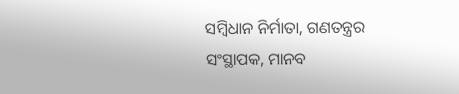ସମ୍ବିଧାନ ନିର୍ମାତା, ଗଣତନ୍ତ୍ରର ସଂସ୍ଥାପକ, ମାନବ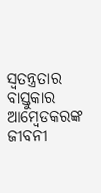ସ୍ବତନ୍ତ୍ରତାର ବାସ୍ତୁକାର ଆମ୍ବେଡକରଙ୍କ ଜୀବନୀ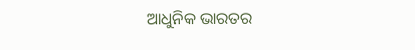ଆଧୁନିକ ଭାରତର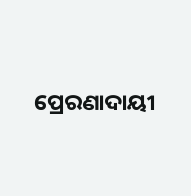ପ୍ରେରଣାଦାୟୀ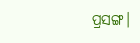ପ୍ରସଙ୍ଗ।